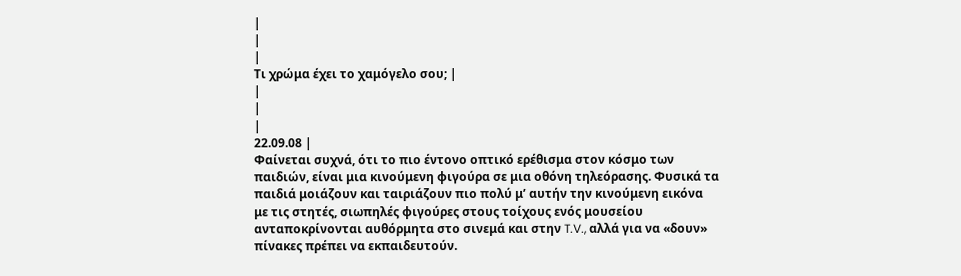|
|
|
Τι χρώμα έχει το χαμόγελο σου; |
|
|
|
22.09.08 |
Φαίνεται συχνά, ότι το πιο έντονο οπτικό ερέθισμα στον κόσμο των
παιδιών, είναι μια κινούμενη φιγούρα σε μια οθόνη τηλεόρασης. Φυσικά τα
παιδιά μοιάζουν και ταιριάζουν πιο πολύ μ’ αυτήν την κινούμενη εικόνα
με τις στητές, σιωπηλές φιγούρες στους τοίχους ενός μουσείου
ανταποκρίνονται αυθόρμητα στο σινεμά και στην T.V., αλλά για να «δουν»
πίνακες πρέπει να εκπαιδευτούν.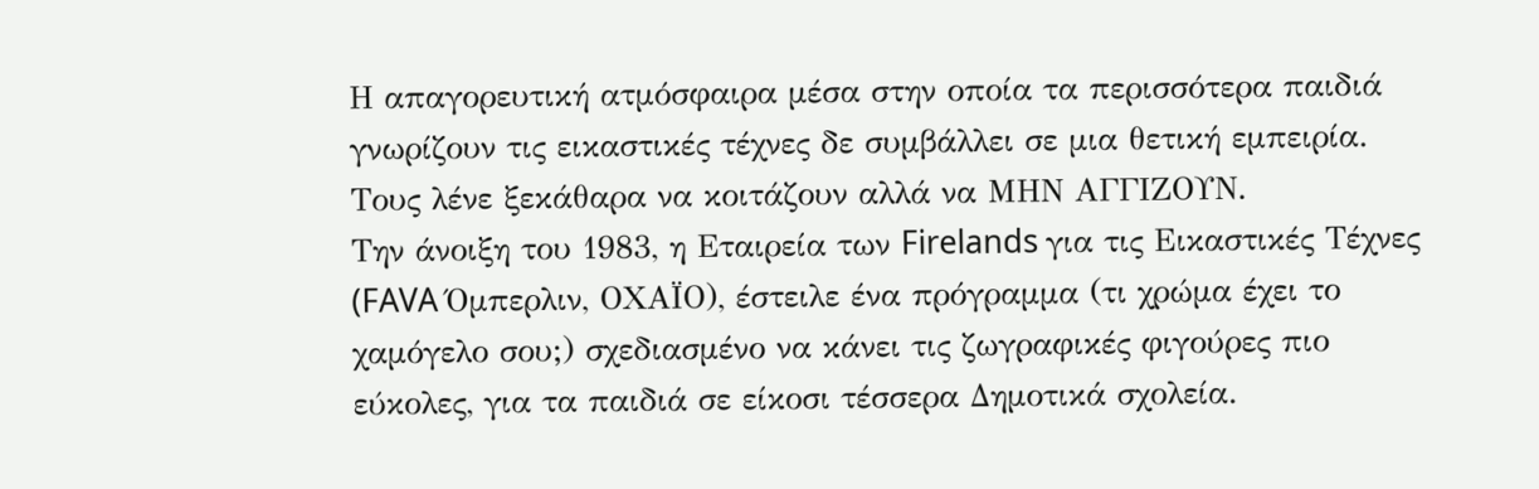Η απαγορευτική ατμόσφαιρα μέσα στην οποία τα περισσότερα παιδιά γνωρίζουν τις εικαστικές τέχνες δε συμβάλλει σε μια θετική εμπειρία. Τους λένε ξεκάθαρα να κοιτάζουν αλλά να ΜΗΝ ΑΓΓΙΖΟΥΝ.
Την άνοιξη του 1983, η Εταιρεία των Firelands για τις Εικαστικές Τέχνες (FAVA Όμπερλιν, ΟΧΑΪΟ), έστειλε ένα πρόγραμμα (τι χρώμα έχει το χαμόγελο σου;) σχεδιασμένο να κάνει τις ζωγραφικές φιγούρες πιο εύκολες, για τα παιδιά σε είκοσι τέσσερα Δημοτικά σχολεία.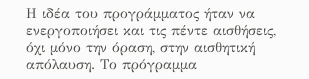Η ιδέα του προγράμματος ήταν να ενεργοποιήσει και τις πέντε αισθήσεις, όχι μόνο την όραση, στην αισθητική απόλαυση. Το πρόγραμμα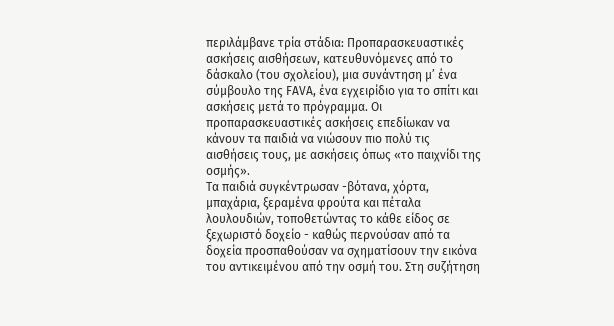περιλάμβανε τρία στάδια: Προπαρασκευαστικές ασκήσεις αισθήσεων, κατευθυνόμενες από το δάσκαλο (του σχολείου), μια συνάντηση μ’ ένα σύμβουλο της FAVA, ένα εγχειρίδιο για το σπίτι και ασκήσεις μετά το πρόγραμμα. Οι προπαρασκευαστικές ασκήσεις επεδίωκαν να κάνουν τα παιδιά να νιώσουν πιο πολύ τις αισθήσεις τους, με ασκήσεις όπως «το παιχνίδι της οσμής».
Τα παιδιά συγκέντρωσαν -βότανα, χόρτα, μπαχάρια, ξεραμένα φρούτα και πέταλα λουλουδιών, τοποθετώντας το κάθε είδος σε ξεχωριστό δοχείο - καθώς περνούσαν από τα δοχεία προσπαθούσαν να σχηματίσουν την εικόνα του αντικειμένου από την οσμή του. Στη συζήτηση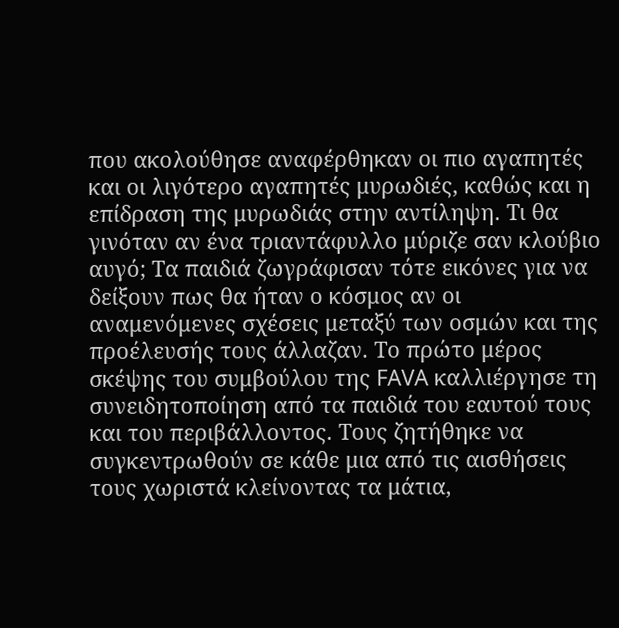που ακολούθησε αναφέρθηκαν οι πιο αγαπητές και οι λιγότερο αγαπητές μυρωδιές, καθώς και η επίδραση της μυρωδιάς στην αντίληψη. Τι θα γινόταν αν ένα τριαντάφυλλο μύριζε σαν κλούβιο αυγό; Τα παιδιά ζωγράφισαν τότε εικόνες για να δείξουν πως θα ήταν ο κόσμος αν οι αναμενόμενες σχέσεις μεταξύ των οσμών και της προέλευσής τους άλλαζαν. Το πρώτο μέρος σκέψης του συμβούλου της FAVA καλλιέργησε τη συνειδητοποίηση από τα παιδιά του εαυτού τους και του περιβάλλοντος. Τους ζητήθηκε να συγκεντρωθούν σε κάθε μια από τις αισθήσεις τους χωριστά κλείνοντας τα μάτια,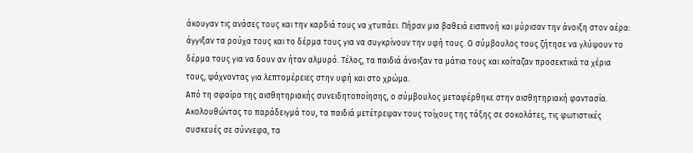άκουγαν τις ανάσες τους και την καρδιά τους να χτυπάει. Πήραν μια βαθειά εισπνοή και μύρισαν την άνοιξη στον αέρα: άγγιξαν τα ρούχα τους και το δέρμα τους για να συγκρίνουν την υφή τους. Ο σύμβουλος τους ζήτησε να γλύψουν το δέρμα τους για να δουν αν ήταν αλμυρό. Τέλος, τα παιδιά άνοιξαν τα μάτια τους και κοίταζαν προσεκτικά τα χέρια τους, ψάχνοντας για λεπτομέρειες στην υφή και στο χρώμα.
Από τη σφαίρα της αισθητηριακής συνειδητοποίησης, ο σύμβουλος μεταφέρθηκε στην αισθητηριακή φαντασία. Ακολουθώντας το παράδειγμά του, τα παιδιά μετέτρεψαν τους τοίχους της τάξης σε σοκολάτες, τις φωτιστικές συσκευές σε σύννεφα, τα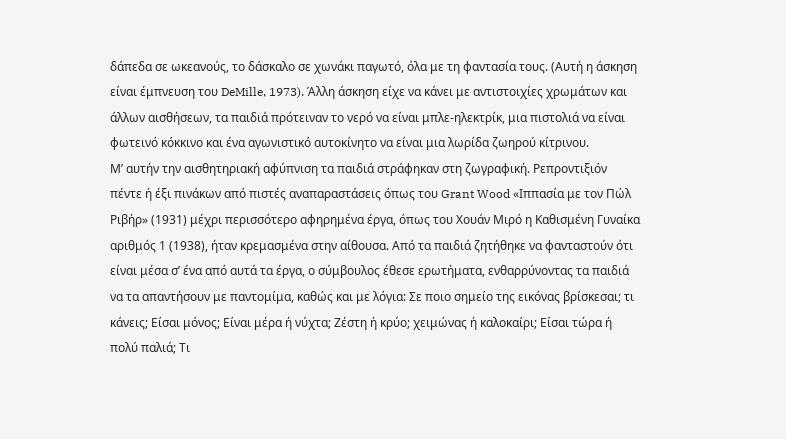δάπεδα σε ωκεανούς, το δάσκαλο σε χωνάκι παγωτό, όλα με τη φαντασία τους. (Αυτή η άσκηση είναι έμπνευση του DeMille, 1973). Άλλη άσκηση είχε να κάνει με αντιστοιχίες χρωμάτων και άλλων αισθήσεων, τα παιδιά πρότειναν το νερό να είναι μπλε-ηλεκτρίκ, μια πιστολιά να είναι φωτεινό κόκκινο και ένα αγωνιστικό αυτοκίνητο να είναι μια λωρίδα ζωηρού κίτρινου.
Μ’ αυτήν την αισθητηριακή αφύπνιση τα παιδιά στράφηκαν στη ζωγραφική. Ρεπροντιξιόν πέντε ή έξι πινάκων από πιστές αναπαραστάσεις όπως του Grant Wood «Ιππασία με τον Πώλ Ριβήρ» (1931) μέχρι περισσότερο αφηρημένα έργα, όπως του Χουάν Μιρό η Καθισμένη Γυναίκα αριθμός 1 (1938), ήταν κρεμασμένα στην αίθουσα. Από τα παιδιά ζητήθηκε να φανταστούν ότι είναι μέσα σ’ ένα από αυτά τα έργα, ο σύμβουλος έθεσε ερωτήματα, ενθαρρύνοντας τα παιδιά να τα απαντήσουν με παντομίμα, καθώς και με λόγια: Σε ποιο σημείο της εικόνας βρίσκεσαι; τι κάνεις; Είσαι μόνος; Είναι μέρα ή νύχτα; Ζέστη ή κρύο; χειμώνας ή καλοκαίρι; Είσαι τώρα ή πολύ παλιά; Τι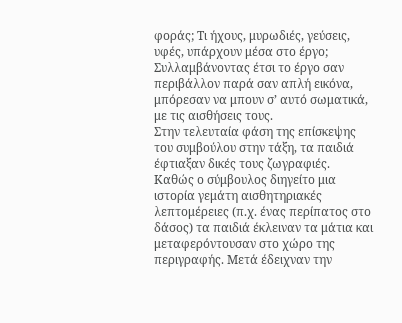φοράς; Τι ήχους, μυρωδιές, γεύσεις, υφές, υπάρχουν μέσα στο έργο; Συλλαμβάνοντας έτσι το έργο σαν περιβάλλον παρά σαν απλή εικόνα, μπόρεσαν να μπουν σ’ αυτό σωματικά, με τις αισθήσεις τους.
Στην τελευταία φάση της επίσκεψης του συμβούλου στην τάξη, τα παιδιά έφτιαξαν δικές τους ζωγραφιές.
Καθώς ο σύμβουλος διηγείτο μια ιστορία γεμάτη αισθητηριακές λεπτομέρειες (π.χ. ένας περίπατος στο δάσος) τα παιδιά έκλειναν τα μάτια και μεταφερόντουσαν στο χώρο της περιγραφής. Μετά έδειχναν την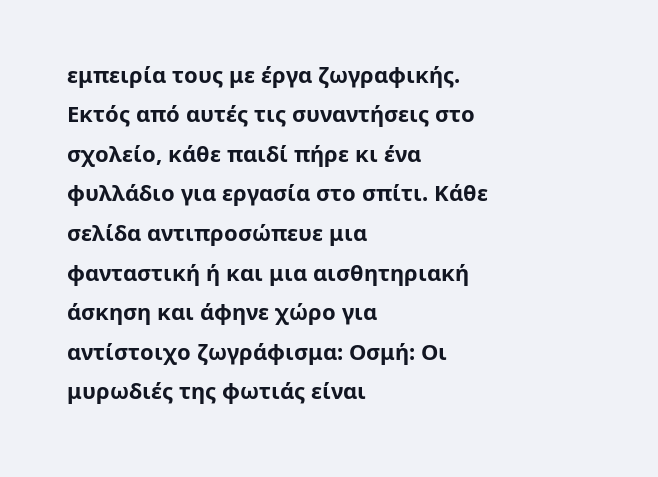εμπειρία τους με έργα ζωγραφικής. Εκτός από αυτές τις συναντήσεις στο σχολείο, κάθε παιδί πήρε κι ένα φυλλάδιο για εργασία στο σπίτι. Κάθε σελίδα αντιπροσώπευε μια φανταστική ή και μια αισθητηριακή άσκηση και άφηνε χώρο για αντίστοιχο ζωγράφισμα: Οσμή: Οι μυρωδιές της φωτιάς είναι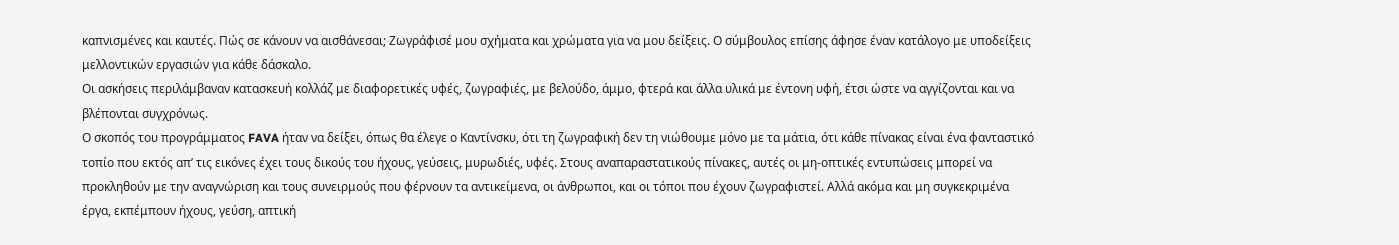καπνισμένες και καυτές. Πώς σε κάνουν να αισθάνεσαι; Ζωγράφισέ μου σχήματα και χρώματα για να μου δείξεις. Ο σύμβουλος επίσης άφησε έναν κατάλογο με υποδείξεις μελλοντικών εργασιών για κάθε δάσκαλο.
Οι ασκήσεις περιλάμβαναν κατασκευή κολλάζ με διαφορετικές υφές, ζωγραφιές, με βελούδο, άμμο, φτερά και άλλα υλικά με έντονη υφή, έτσι ώστε να αγγίζονται και να βλέπονται συγχρόνως.
Ο σκοπός του προγράμματος FAVA ήταν να δείξει, όπως θα έλεγε ο Καντίνσκυ, ότι τη ζωγραφική δεν τη νιώθουμε μόνο με τα μάτια, ότι κάθε πίνακας είναι ένα φανταστικό τοπίο που εκτός απ’ τις εικόνες έχει τους δικούς του ήχους, γεύσεις, μυρωδιές, υφές. Στους αναπαραστατικούς πίνακες, αυτές οι μη-οπτικές εντυπώσεις μπορεί να προκληθούν με την αναγνώριση και τους συνειρμούς που φέρνουν τα αντικείμενα, οι άνθρωποι, και οι τόποι που έχουν ζωγραφιστεί. Αλλά ακόμα και μη συγκεκριμένα έργα, εκπέμπουν ήχους, γεύση, απτική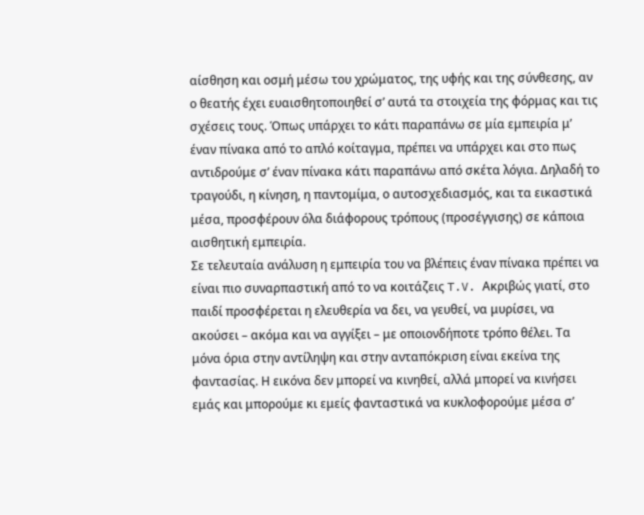αίσθηση και οσμή μέσω του χρώματος, της υφής και της σύνθεσης, αν ο θεατής έχει ευαισθητοποιηθεί σ’ αυτά τα στοιχεία της φόρμας και τις σχέσεις τους. Όπως υπάρχει το κάτι παραπάνω σε μία εμπειρία μ’ έναν πίνακα από το απλό κοίταγμα, πρέπει να υπάρχει και στο πως αντιδρούμε σ’ έναν πίνακα κάτι παραπάνω από σκέτα λόγια. Δηλαδή το τραγούδι, η κίνηση, η παντομίμα, ο αυτοσχεδιασμός, και τα εικαστικά μέσα, προσφέρουν όλα διάφορους τρόπους (προσέγγισης) σε κάποια αισθητική εμπειρία.
Σε τελευταία ανάλυση η εμπειρία του να βλέπεις έναν πίνακα πρέπει να είναι πιο συναρπαστική από το να κοιτάζεις T.V. Ακριβώς γιατί, στο παιδί προσφέρεται η ελευθερία να δει, να γευθεί, να μυρίσει, να ακούσει – ακόμα και να αγγίξει – με οποιονδήποτε τρόπο θέλει. Τα μόνα όρια στην αντίληψη και στην ανταπόκριση είναι εκείνα της φαντασίας. Η εικόνα δεν μπορεί να κινηθεί, αλλά μπορεί να κινήσει εμάς και μπορούμε κι εμείς φανταστικά να κυκλοφορούμε μέσα σ’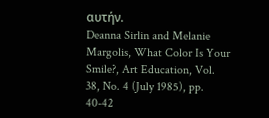αυτήν.
Deanna Sirlin and Melanie Margolis, What Color Is Your Smile?, Art Education, Vol. 38, No. 4 (July 1985), pp. 40-42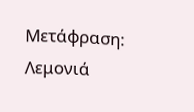Μετάφραση: Λεμονιά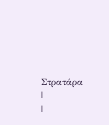Στρατάρα
|
|